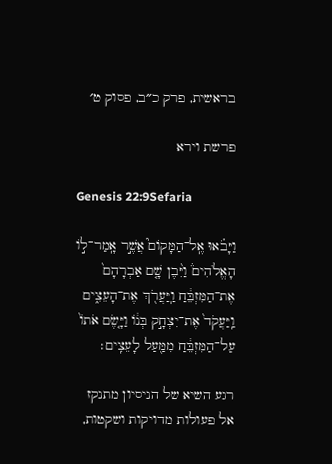בראשית, פרק כ״ב, פסוק ט׳

פרשת וירא

Genesis 22:9Sefaria

וַיָּבֹ֗אוּ אֶֽל־הַמָּקוֹם֮ אֲשֶׁ֣ר אָֽמַר־ל֣וֹ הָאֱלֹהִים֒ וַיִּ֨בֶן שָׁ֤ם אַבְרָהָם֙ אֶת־הַמִּזְבֵּ֔חַ וַֽיַּעֲרֹ֖ךְ אֶת־הָעֵצִ֑ים וַֽיַּעֲקֹד֙ אֶת־יִצְחָ֣ק בְּנ֔וֹ וַיָּ֤שֶׂם אֹתוֹ֙ עַל־הַמִּזְבֵּ֔חַ מִמַּ֖עַל לָעֵצִֽים׃

רגע השיא של הניסיון מתנקז אל פעולות מדויקות ושקטות,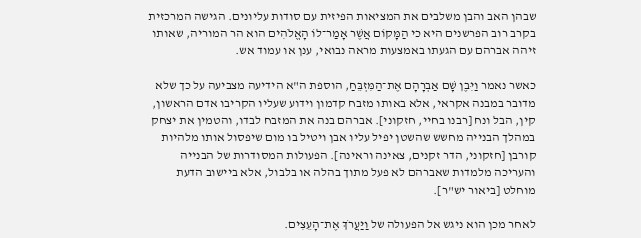שבהן האב והבן משלבים את המציאות הפיזית עם סודות עליונים. הגישה המרכזית בקרב רוב הפרשנים היא כי הַמָּקוֹם אֲשֶׁר אָמַר־לוֹ הָאֱלֹהִים הוא הר המוריה, שאותו זיהה אברהם עם הגעתו באמצעות מראה נבואי, ענן או עמוד אש.

כאשר נאמר וַיִּבֶן שָׁם אַבְרָהָם אֶת־הַמִּזְבֵּחַ, הוספת ה"א הידיעה מצביעה על כך שלא מדובר במבנה אקראי, אלא באותו מזבח קדמון וידוע שעליו הקריבו אדם הראשון, קין, הבל ונח [רבנו בחיי, חזקוני]. אברהם בנה את המזבח לבדו, והטמין את יצחק במהלך הבנייה מחשש שהשטן יפיל עליו אבן ויטיל בו מום שיפסול אותו מלהיות קורבן [חזקוני, הדר זקנים, צאינה וראינה]. הפעולות המסודרות של הבנייה והעריכה מלמדות שאברהם לא פעל מתוך בהלה או בלבול, אלא ביישוב הדעת מוחלט [ביאור יש"ר].

לאחר מכן הוא ניגש אל הפעולה של וַיַּעֲרֹךְ אֶת־הָעֵצִים.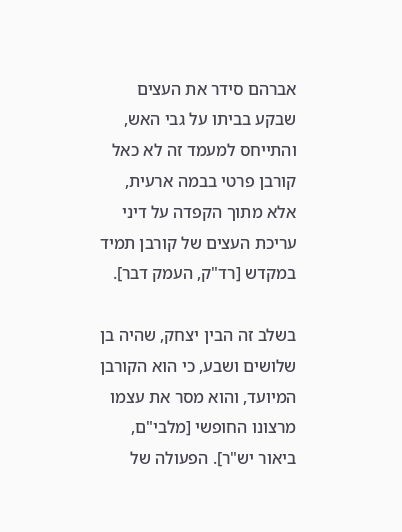אברהם סידר את העצים שבקע בביתו על גבי האש, והתייחס למעמד זה לא כאל קורבן פרטי בבמה ארעית, אלא מתוך הקפדה על דיני עריכת העצים של קורבן תמיד במקדש [רד"ק, העמק דבר].

בשלב זה הבין יצחק, שהיה בן שלושים ושבע, כי הוא הקורבן המיועד, והוא מסר את עצמו מרצונו החופשי [מלבי"ם, ביאור יש"ר]. הפעולה של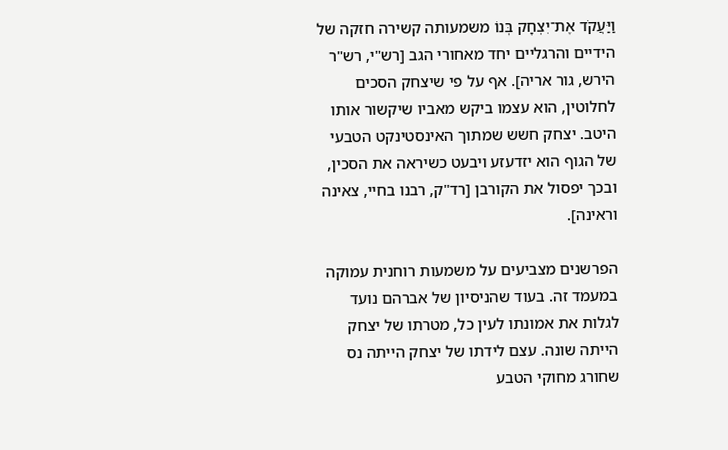וַיַּעֲקֹד אֶת־יִצְחָק בְּנוֹ משמעותה קשירה חזקה של הידיים והרגליים יחד מאחורי הגב [רש"י, רש"ר הירש, גור אריה]. אף על פי שיצחק הסכים לחלוטין, הוא עצמו ביקש מאביו שיקשור אותו היטב. יצחק חשש שמתוך האינסטינקט הטבעי של הגוף הוא יזדעזע ויבעט כשיראה את הסכין, ובכך יפסול את הקורבן [רד"ק, רבנו בחיי, צאינה וראינה].

הפרשנים מצביעים על משמעות רוחנית עמוקה במעמד זה. בעוד שהניסיון של אברהם נועד לגלות את אמונתו לעין כל, מטרתו של יצחק הייתה שונה. עצם לידתו של יצחק הייתה נס שחורג מחוקי הטבע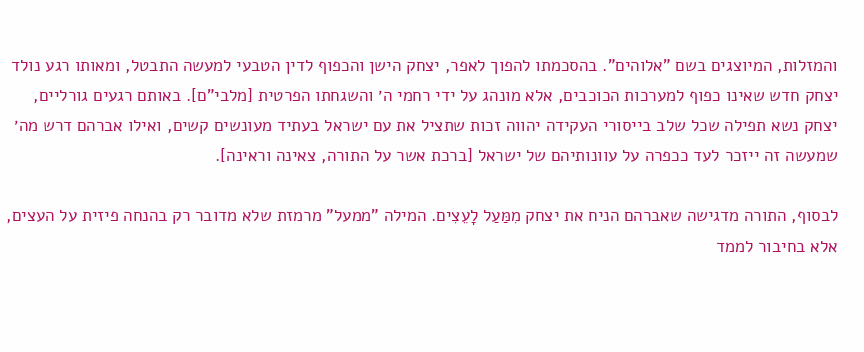והמזלות, המיוצגים בשם "אלוהים". בהסכמתו להפוך לאפר, יצחק הישן והכפוף לדין הטבעי למעשה התבטל, ומאותו רגע נולד יצחק חדש שאינו כפוף למערכות הכוכבים, אלא מונהג על ידי רחמי ה׳ והשגחתו הפרטית [מלבי"ם]. באותם רגעים גורליים, יצחק נשא תפילה שכל שלב בייסורי העקידה יהווה זכות שתציל את עם ישראל בעתיד מעונשים קשים, ואילו אברהם דרש מה׳ שמעשה זה ייזכר לעד ככפרה על עוונותיהם של ישראל [ברכת אשר על התורה, צאינה וראינה].

לבסוף, התורה מדגישה שאברהם הניח את יצחק מִמַּעַל לָעֵצִים. המילה "ממעל" מרמזת שלא מדובר רק בהנחה פיזית על העצים, אלא בחיבור לממד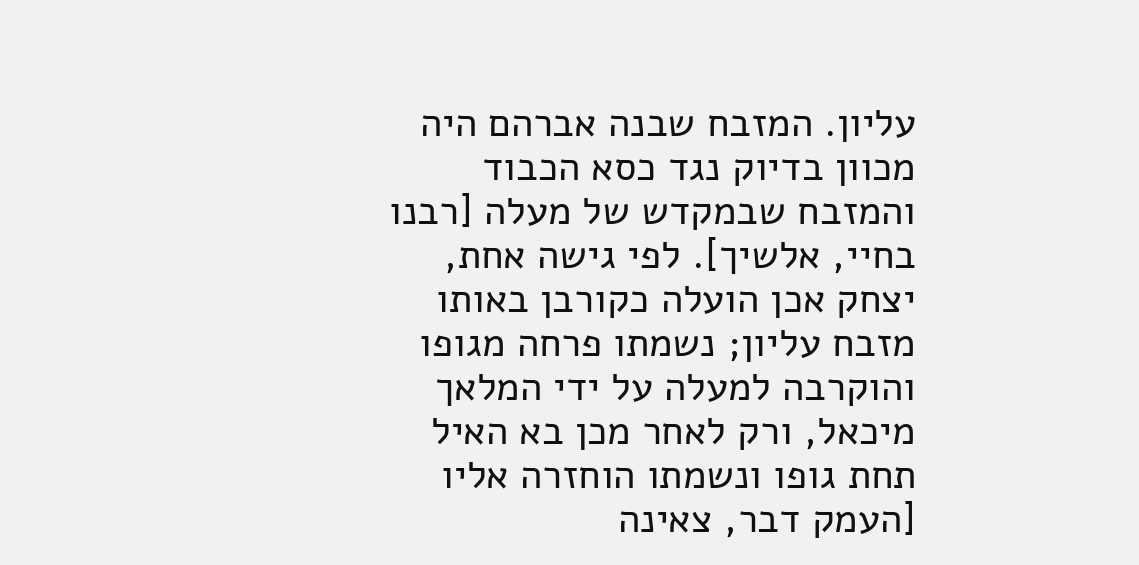עליון. המזבח שבנה אברהם היה מכוון בדיוק נגד כסא הכבוד והמזבח שבמקדש של מעלה [רבנו בחיי, אלשיך]. לפי גישה אחת, יצחק אכן הועלה כקורבן באותו מזבח עליון; נשמתו פרחה מגופו והוקרבה למעלה על ידי המלאך מיכאל, ורק לאחר מכן בא האיל תחת גופו ונשמתו הוחזרה אליו [העמק דבר, צאינה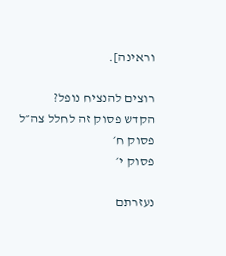וראינה].

רוצים להנציח נופל?
הקדש פסוק זה לחלל צה״ל
פסוק ח׳
פסוק י׳

נעזרתם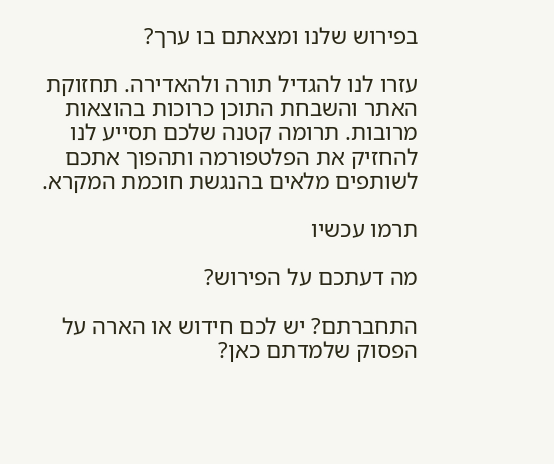בפירוש שלנו ומצאתם בו ערך?

עזרו לנו להגדיל תורה ולהאדירה. תחזוקת האתר והשבחת התוכן כרוכות בהוצאות מרובות. תרומה קטנה שלכם תסייע לנו להחזיק את הפלטפורמה ותהפוך אתכם לשותפים מלאים בהנגשת חוכמת המקרא.

תרמו עכשיו

מה דעתכם על הפירוש?

התחברתם? יש לכם חידוש או הארה על הפסוק שלמדתם כאן?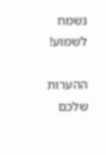נשמח לשמוע!

ההערות שלכם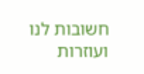חשובות לנו ועוזרות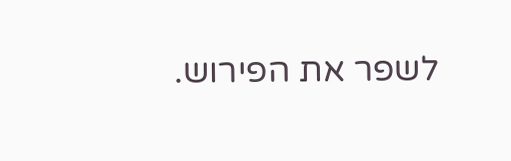לשפר את הפירוש.